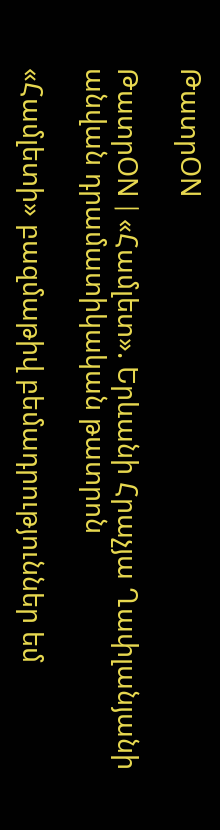ԹատրON

ԹատրON | «Համլետ». Երևանի Հրաչյա Ղափլանյանի անվան դրամատիկական թատրոն

«Համլետի» բազմաթիվ բեմադրություններ եմ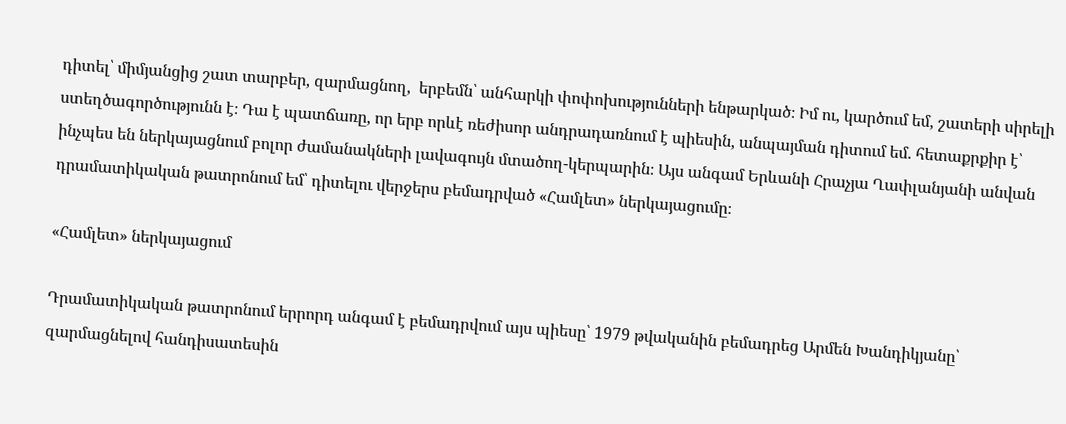դիտել՝ միմյանցից շատ տարբեր, զարմացնող,  երբեմն՝ անհարկի փոփոխությունների ենթարկած։ Իմ ու, կարծում եմ, շատերի սիրելի ստեղծագործությունն է։ Դա է պատճառը, որ երբ որևէ ռեժիսոր անդրադառնում է պիեսին, անպայման դիտում եմ. հետաքրքիր է՝ ինչպես են ներկայացնում բոլոր ժամանակների լավագույն մտածող-կերպարին։ Այս անգամ Երևանի Հրաչյա Ղափլանյանի անվան դրամատիկական թատրոնում եմ՝ դիտելու վերջերս բեմադրված «Համլետ» ներկայացումը։

«Համլետ» ներկայացում

Դրամատիկական թատրոնում երրորդ անգամ է բեմադրվում այս պիեսը՝ 1979 թվականին բեմադրեց Արմեն Խանդիկյանը՝  զարմացնելով հանդիսատեսին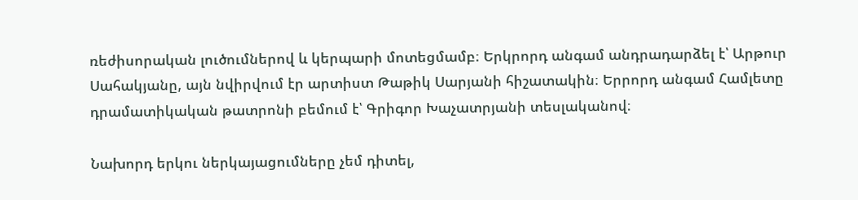ռեժիսորական լուծումներով և կերպարի մոտեցմամբ։ Երկրորդ անգամ անդրադարձել է՝ Արթուր Սահակյանը, այն նվիրվում էր արտիստ Թաթիկ Սարյանի հիշատակին։ Երրորդ անգամ Համլետը դրամատիկական թատրոնի բեմում է՝ Գրիգոր Խաչատրյանի տեսլականով։

Նախորդ երկու ներկայացումները չեմ դիտել,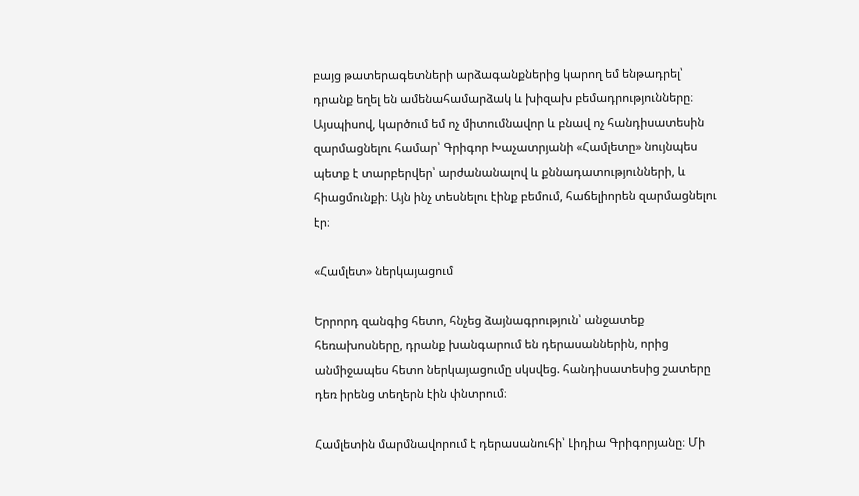բայց թատերագետների արձագանքներից կարող եմ ենթադրել՝ դրանք եղել են ամենահամարձակ և խիզախ բեմադրությունները։ Այսպիսով, կարծում եմ ոչ միտումնավոր և բնավ ոչ հանդիսատեսին զարմացնելու համար՝ Գրիգոր Խաչատրյանի «Համլետը» նույնպես պետք է տարբերվեր՝ արժանանալով և քննադատությունների, և հիացմունքի։ Այն ինչ տեսնելու էինք բեմում, հաճելիորեն զարմացնելու էր։

«Համլետ» ներկայացում

Երրորդ զանգից հետո, հնչեց ձայնագրություն՝ անջատեք հեռախոսները, դրանք խանգարում են դերասաններին, որից անմիջապես հետո ներկայացումը սկսվեց. հանդիսատեսից շատերը դեռ իրենց տեղերն էին փնտրում։

Համլետին մարմնավորում է դերասանուհի՝ Լիդիա Գրիգորյանը։ Մի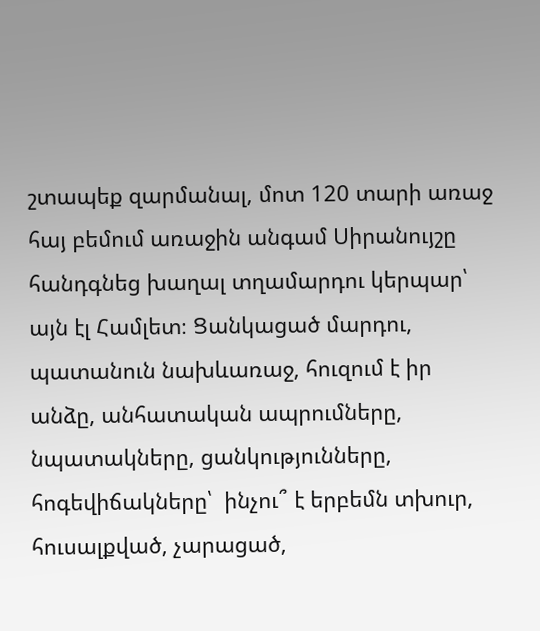շտապեք զարմանալ, մոտ 120 տարի առաջ հայ բեմում առաջին անգամ Սիրանույշը հանդգնեց խաղալ տղամարդու կերպար՝ այն էլ Համլետ։ Ցանկացած մարդու, պատանուն նախևառաջ, հուզում է իր անձը, անհատական ապրումները, նպատակները, ցանկությունները, հոգեվիճակները՝  ինչու՞ է երբեմն տխուր, հուսալքված, չարացած,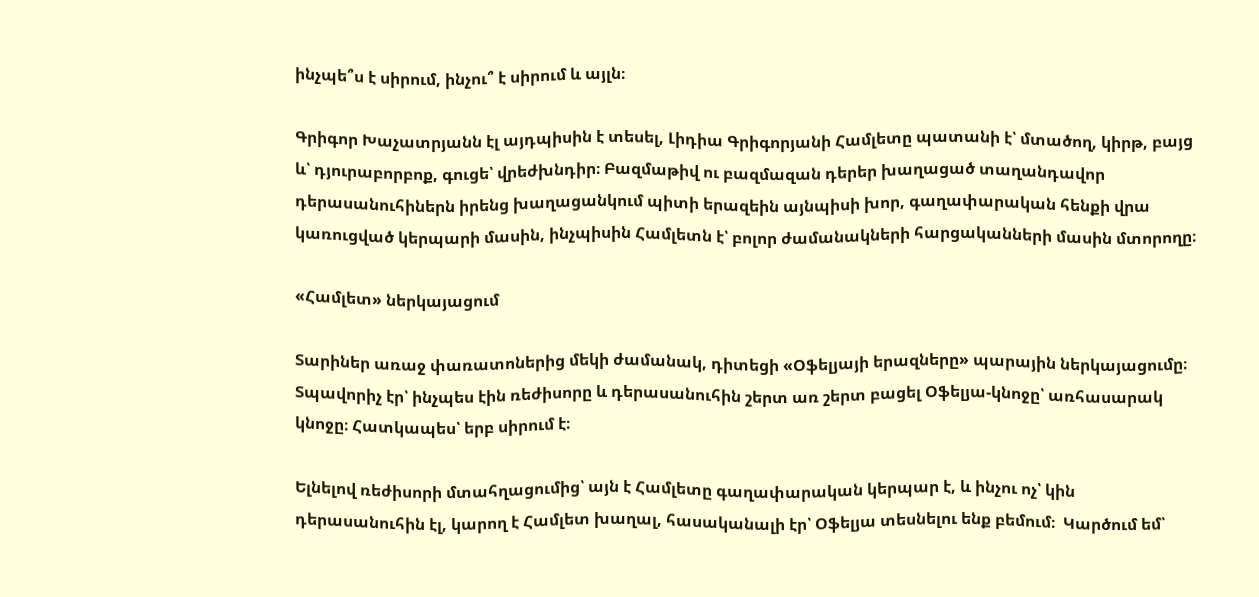ինչպե՞ս է սիրում, ինչու՞ է սիրում և այլն։

Գրիգոր Խաչատրյանն էլ այդպիսին է տեսել, Լիդիա Գրիգորյանի Համլետը պատանի է՝ մտածող, կիրթ, բայց և՝ դյուրաբորբոք, գուցե՝ վրեժխնդիր։ Բազմաթիվ ու բազմազան դերեր խաղացած տաղանդավոր դերասանուհիներն իրենց խաղացանկում պիտի երազեին այնպիսի խոր, գաղափարական հենքի վրա կառուցված կերպարի մասին, ինչպիսին Համլետն է՝ բոլոր ժամանակների հարցականների մասին մտորողը։

«Համլետ» ներկայացում

Տարիներ առաջ փառատոներից մեկի ժամանակ, դիտեցի «Օֆելյայի երազները» պարային ներկայացումը։ Տպավորիչ էր՝ ինչպես էին ռեժիսորը և դերասանուհին շերտ առ շերտ բացել Օֆելյա-կնոջը՝ առհասարակ կնոջը։ Հատկապես՝ երբ սիրում է։

Ելնելով ռեժիսորի մտահղացումից՝ այն է Համլետը գաղափարական կերպար է, և ինչու ոչ՝ կին դերասանուհին էլ, կարող է Համլետ խաղալ, հասականալի էր՝ Օֆելյա տեսնելու ենք բեմում։  Կարծում եմ՝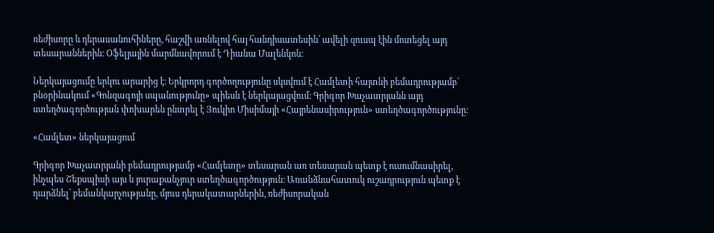ռեժիսորը և դերասանուհիները, հաշվի առնելով հայ հանդիսատեսին՝ ավելի զուսպ էին մոտեցել այդ տեսարաններին։ Օֆելյային մարմնավորում է Դիանա Մալենկոն։

Ներկայացումը երկու արարից է։ Երկրորդ գործողությունը սկսվում է Համլետի հայտնի բեմադրությամբ՝ բնօրինակում «Գոնզագոյի սպանությունը» պիեսն է ներկայացվում։ Գրիգոր Խաչատրյանն այդ ստեղծագործության փոխարեն ընտրել է Յուկիո Միսիմայի «Հայրենասիրություն» ստեղծագործությունը։

«Համլետ» ներկայացում

Գրիգոր Խաչատրյանի բեմադրությամբ «Համլետը» տեսարան առ տեսարան պետք է ուսումնասիրել, ինչպես Շեքսպիսի այս և յուրաքանչյուր ստեղծագործություն։ Առանձնահատուկ ուշադրություն պետք է դարձնել՝ բեմանկարչությանը, մյուս դերակատարներին, ռեժիսորական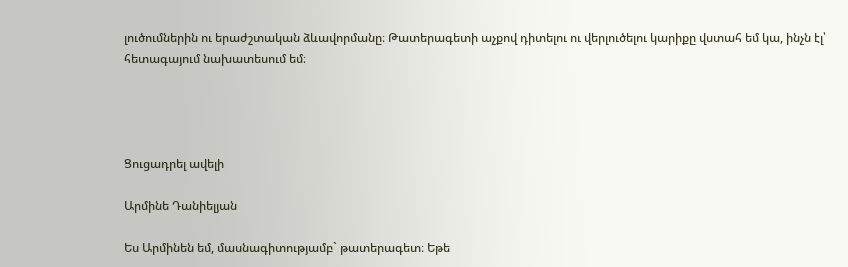լուծումներին ու երաժշտական ձևավորմանը։ Թատերագետի աչքով դիտելու ու վերլուծելու կարիքը վստահ եմ կա, ինչն էլ՝ հետագայում նախատեսում եմ։




Ցուցադրել ավելի

Արմինե Դանիելյան

Ես Արմինեն եմ, մասնագիտությամբ` թատերագետ։ Եթե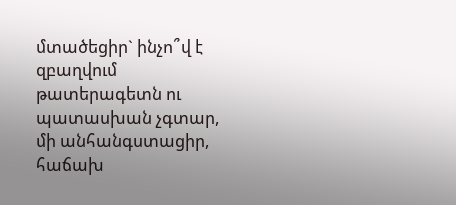մտածեցիր` ինչո՞վ է զբաղվում թատերագետն ու պատասխան չգտար, մի անհանգստացիր, հաճախ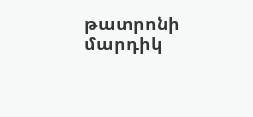թատրոնի մարդիկ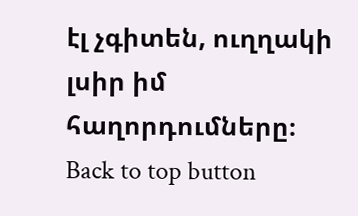էլ չգիտեն, ուղղակի լսիր իմ հաղորդումները։
Back to top button